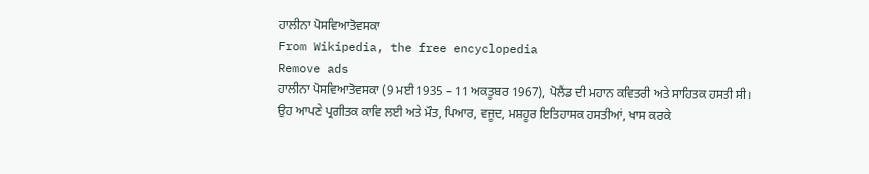ਹਾਲੀਨਾ ਪੋਸਵਿਆਤੋਵਸਕਾ
From Wikipedia, the free encyclopedia
Remove ads
ਹਾਲੀਨਾ ਪੋਸਵਿਆਤੋਵਸਕਾ (9 ਮਈ 1935 – 11 ਅਕਤੂਬਰ 1967), ਪੋਲੈਂਡ ਦੀ ਮਹਾਨ ਕਵਿਤਰੀ ਅਤੇ ਸਾਹਿਤਕ ਹਸਤੀ ਸੀ।
ਉਹ ਆਪਣੇ ਪ੍ਰਗੀਤਕ ਕਾਵਿ ਲਈ ਅਤੇ ਮੌਤ, ਪਿਆਰ, ਵਜੂਦ, ਮਸ਼ਹੂਰ ਇਤਿਹਾਸਕ ਹਸਤੀਆਂ, ਖਾਸ ਕਰਕੇ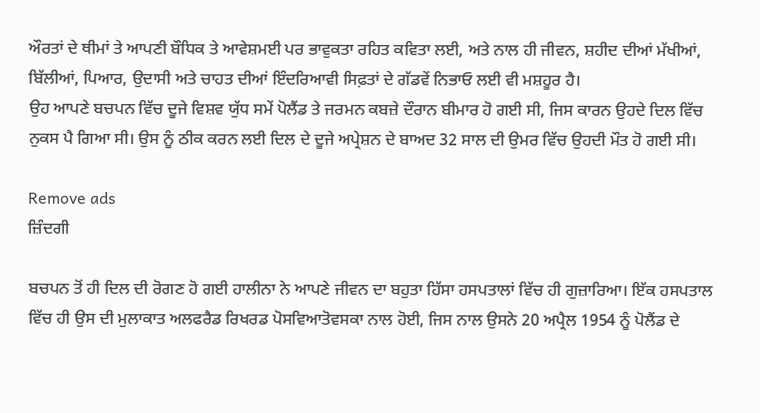ਔਰਤਾਂ ਦੇ ਥੀਮਾਂ ਤੇ ਆਪਣੀ ਬੌਧਿਕ ਤੇ ਆਵੇਸ਼ਮਈ ਪਰ ਭਾਵੁਕਤਾ ਰਹਿਤ ਕਵਿਤਾ ਲਈ, ਅਤੇ ਨਾਲ ਹੀ ਜੀਵਨ, ਸ਼ਹੀਦ ਦੀਆਂ ਮੱਖੀਆਂ, ਬਿੱਲੀਆਂ, ਪਿਆਰ, ਉਦਾਸੀ ਅਤੇ ਚਾਹਤ ਦੀਆਂ ਇੰਦਰਿਆਵੀ ਸਿਫ਼ਤਾਂ ਦੇ ਗੱਡਵੇਂ ਨਿਭਾਓ ਲਈ ਵੀ ਮਸ਼ਹੂਰ ਹੈ।
ਉਹ ਆਪਣੇ ਬਚਪਨ ਵਿੱਚ ਦੂਜੇ ਵਿਸ਼ਵ ਯੁੱਧ ਸਮੇਂ ਪੋਲੈਂਡ ਤੇ ਜਰਮਨ ਕਬਜ਼ੇ ਦੌਰਾਨ ਬੀਮਾਰ ਹੋ ਗਈ ਸੀ, ਜਿਸ ਕਾਰਨ ਉਹਦੇ ਦਿਲ ਵਿੱਚ ਨੁਕਸ ਪੈ ਗਿਆ ਸੀ। ਉਸ ਨੂੰ ਠੀਕ ਕਰਨ ਲਈ ਦਿਲ ਦੇ ਦੂਜੇ ਅਪ੍ਰੇਸ਼ਨ ਦੇ ਬਾਅਦ 32 ਸਾਲ ਦੀ ਉਮਰ ਵਿੱਚ ਉਹਦੀ ਮੌਤ ਹੋ ਗਈ ਸੀ।

Remove ads
ਜ਼ਿੰਦਗੀ

ਬਚਪਨ ਤੋਂ ਹੀ ਦਿਲ ਦੀ ਰੋਗਣ ਹੋ ਗਈ ਹਾਲੀਨਾ ਨੇ ਆਪਣੇ ਜੀਵਨ ਦਾ ਬਹੁਤਾ ਹਿੱਸਾ ਹਸਪਤਾਲਾਂ ਵਿੱਚ ਹੀ ਗੁਜ਼ਾਰਿਆ। ਇੱਕ ਹਸਪਤਾਲ ਵਿੱਚ ਹੀ ਉਸ ਦੀ ਮੁਲਾਕਾਤ ਅਲਫਰੈਡ ਰਿਖਰਡ ਪੋਸਵਿਆਤੋਵਸਕਾ ਨਾਲ ਹੋਈ, ਜਿਸ ਨਾਲ ਉਸਨੇ 20 ਅਪ੍ਰੈਲ 1954 ਨੂੰ ਪੋਲੈਂਡ ਦੇ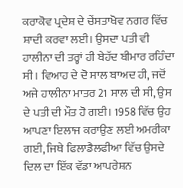ਕਰਾਕੋਵ ਪ੍ਰਦੇਸ਼ ਦੇ ਚੇਂਸਤਾਖੋਵ ਨਗਰ ਵਿੱਚ ਸ਼ਾਦੀ ਕਰਵਾ ਲਈ। ਉਸਦਾ ਪਤੀ ਵੀ ਹਾਲੀਨਾ ਦੀ ਤਰ੍ਹਾਂ ਹੀ ਬੇਹੱਦ ਬੀਮਾਰ ਰਹਿੰਦਾ ਸੀ। ਵਿਆਹ ਦੇ ਦੋ ਸਾਲ ਬਾਅਦ ਹੀ, ਜਦੋਂ ਅਜੇ ਹਾਲੀਨਾ ਮਾਤਰ 21 ਸਾਲ ਦੀ ਸੀ, ਉਸ ਦੇ ਪਤੀ ਦੀ ਮੌਤ ਹੋ ਗਈ। 1958 ਵਿੱਚ ਉਹ ਆਪਣਾ ਇਲਾਜ ਕਰਾਉਣ ਲਈ ਅਮਰੀਕਾ ਗਈ, ਜਿਥੇ ਫਿਲਾਡੈਲਫੀਆ ਵਿੱਚ ਉਸਦੇ ਦਿਲ ਦਾ ਇੱਕ ਵੱਡਾ ਆਪਰੇਸ਼ਨ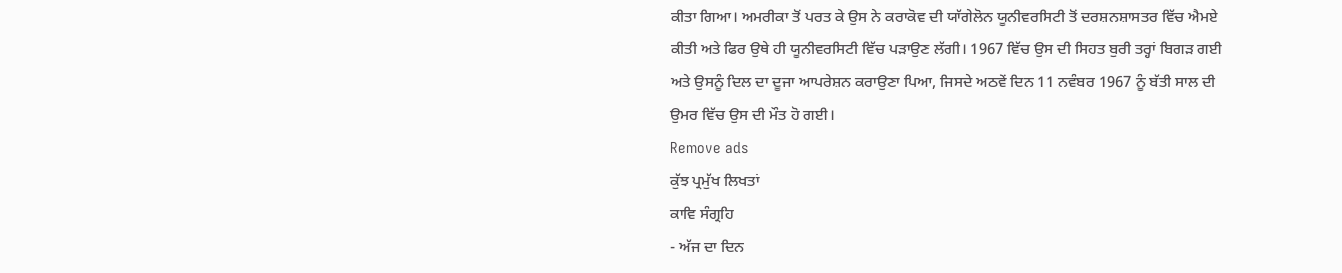ਕੀਤਾ ਗਿਆ। ਅਮਰੀਕਾ ਤੋਂ ਪਰਤ ਕੇ ਉਸ ਨੇ ਕਰਾਕੋਵ ਦੀ ਯਾੱਗੇਲੋਨ ਯੂਨੀਵਰਸਿਟੀ ਤੋਂ ਦਰਸ਼ਨਸ਼ਾਸਤਰ ਵਿੱਚ ਐਮਏ ਕੀਤੀ ਅਤੇ ਫਿਰ ਉਥੇ ਹੀ ਯੂਨੀਵਰਸਿਟੀ ਵਿੱਚ ਪੜਾਉਣ ਲੱਗੀ। 1967 ਵਿੱਚ ਉਸ ਦੀ ਸਿਹਤ ਬੁਰੀ ਤਰ੍ਹਾਂ ਬਿਗੜ ਗਈ ਅਤੇ ਉਸਨੂੰ ਦਿਲ ਦਾ ਦੂਜਾ ਆਪਰੇਸ਼ਨ ਕਰਾਉਣਾ ਪਿਆ, ਜਿਸਦੇ ਅਠਵੇਂ ਦਿਨ 11 ਨਵੰਬਰ 1967 ਨੂੰ ਬੱਤੀ ਸਾਲ ਦੀ ਉਮਰ ਵਿੱਚ ਉਸ ਦੀ ਮੌਤ ਹੋ ਗਈ।
Remove ads
ਕੁੱਝ ਪ੍ਰਮੁੱਖ ਲਿਖਤਾਂ
ਕਾਵਿ ਸੰਗ੍ਰਹਿ
- ਅੱਜ ਦਾ ਦਿਨ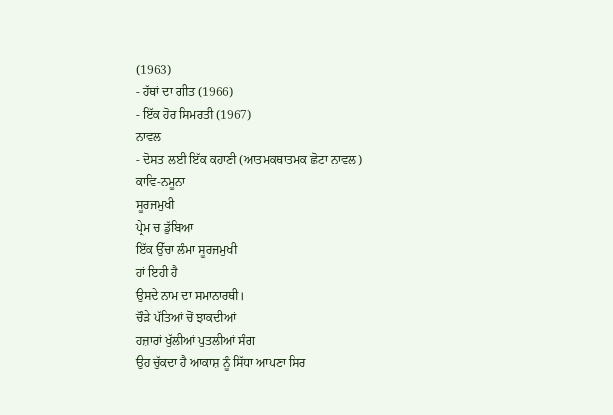(1963)
- ਹੱਥਾਂ ਦਾ ਗੀਤ (1966)
- ਇੱਕ ਹੋਰ ਸਿਮਰਤੀ (1967)
ਨਾਵਲ
- ਦੋਸਤ ਲਈ ਇੱਕ ਕਹਾਣੀ (ਆਤਮਕਥਾਤਮਕ ਛੋਟਾ ਨਾਵਲ)
ਕਾਵਿ-ਨਮੂਨਾ
ਸੂਰਜਮੁਖੀ
ਪ੍ਰੇਮ ਚ ਡੁੱਬਿਆ
ਇੱਕ ਉੱਚਾ ਲੰਮਾ ਸੂਰਜਮੁਖੀ
ਹਾਂ ਇਹੀ ਹੈ
ਉਸਦੇ ਨਾਮ ਦਾ ਸਮਾਨਾਰਥੀ।
ਚੌੜੇ ਪੱਤਿਆਂ ਚੋਂ ਝਾਕਦੀਆਂ
ਹਜ਼ਾਰਾਂ ਖੁੱਲੀਆਂ ਪੁਤਲੀਆਂ ਸੰਗ
ਉਹ ਚੁੱਕਦਾ ਹੈ ਆਕਾਸ਼ ਨੂੰ ਸਿੱਧਾ ਆਪਣਾ ਸਿਰ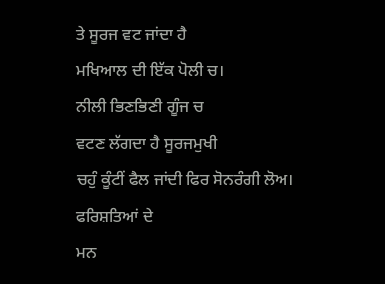ਤੇ ਸੂਰਜ ਵਟ ਜਾਂਦਾ ਹੈ
ਮਖਿਆਲ ਦੀ ਇੱਕ ਪੋਲੀ ਚ।
ਨੀਲੀ ਭਿਣਭਿਣੀ ਗੂੰਜ ਚ
ਵਟਣ ਲੱਗਦਾ ਹੈ ਸੂਰਜਮੁਖੀ
ਚਹੁੰ ਕੂੰਟੀਂ ਫੈਲ ਜਾਂਦੀ ਫਿਰ ਸੋਨਰੰਗੀ ਲੋਅ।
ਫਰਿਸ਼ਤਿਆਂ ਦੇ
ਮਨ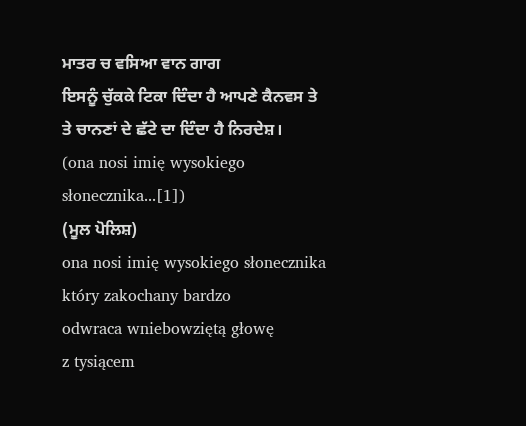ਮਾਤਰ ਚ ਵਸਿਆ ਵਾਨ ਗਾਗ
ਇਸਨੂੰ ਚੁੱਕਕੇ ਟਿਕਾ ਦਿੰਦਾ ਹੈ ਆਪਣੇ ਕੈਨਵਸ ਤੇ
ਤੇ ਚਾਨਣਾਂ ਦੇ ਛੱਟੇ ਦਾ ਦਿੰਦਾ ਹੈ ਨਿਰਦੇਸ਼।
(ona nosi imię wysokiego słonecznika...[1])
(ਮੂਲ ਪੋਲਿਸ਼)
ona nosi imię wysokiego słonecznika
który zakochany bardzo
odwraca wniebowziętą głowę
z tysiącem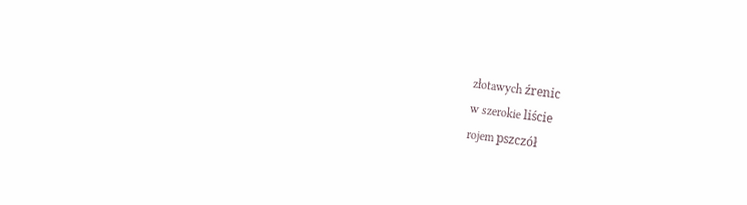złotawych źrenic
w szerokie liście
rojem pszczół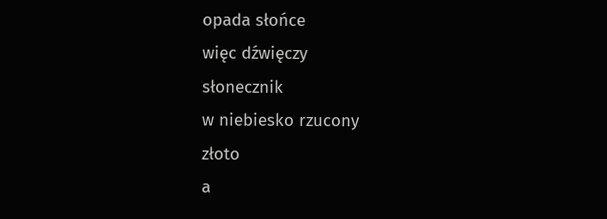opada słońce
więc dźwięczy
słonecznik
w niebiesko rzucony
złoto
a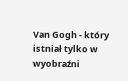Van Gogh - który
istniał tylko w wyobraźni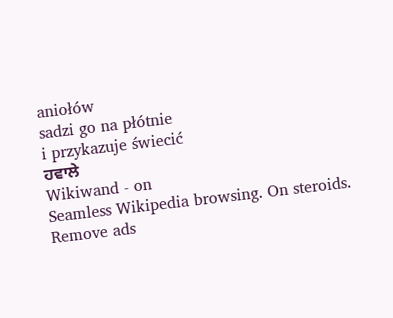aniołów
sadzi go na płótnie
i przykazuje świecić
ਹਵਾਲੇ
Wikiwand - on
Seamless Wikipedia browsing. On steroids.
Remove ads